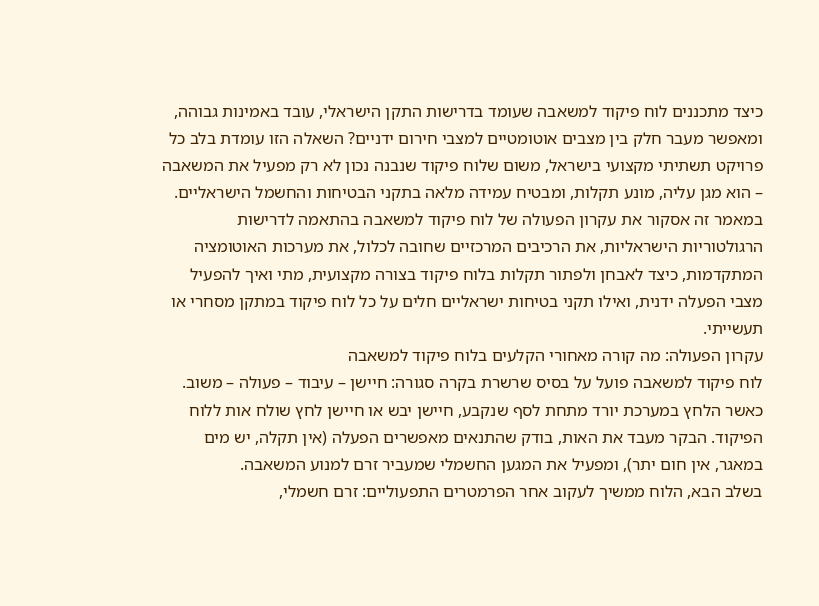כיצד מתכננים לוח פיקוד למשאבה שעומד בדרישות התקן הישראלי, עובד באמינות גבוהה, ומאפשר מעבר חלק בין מצבים אוטומטיים למצבי חירום ידניים? השאלה הזו עומדת בלב כל פרויקט תשתיתי מקצועי בישראל, משום שלוח פיקוד שנבנה נכון לא רק מפעיל את המשאבה – הוא מגן עליה, מונע תקלות, ומבטיח עמידה מלאה בתקני הבטיחות והחשמל הישראליים.
במאמר זה אסקור את עקרון הפעולה של לוח פיקוד למשאבה בהתאמה לדרישות הרגולטוריות הישראליות, את הרכיבים המרכזיים שחובה לכלול, את מערכות האוטומציה המתקדמות, כיצד לאבחן ולפתור תקלות בלוח פיקוד בצורה מקצועית, מתי ואיך להפעיל מצבי הפעלה ידנית, ואילו תקני בטיחות ישראליים חלים על כל לוח פיקוד במתקן מסחרי או תעשייתי.
עקרון הפעולה: מה קורה מאחורי הקלעים בלוח פיקוד למשאבה
לוח פיקוד למשאבה פועל על בסיס שרשרת בקרה סגורה: חיישן – עיבוד – פעולה – משוב. כאשר הלחץ במערכת יורד מתחת לסף שנקבע, חיישן יבש או חיישן לחץ שולח אות ללוח הפיקוד. הבקר מעבד את האות, בודק שהתנאים מאפשרים הפעלה (אין תקלה, יש מים במאגר, אין חום יתר), ומפעיל את המגען החשמלי שמעביר זרם למנוע המשאבה.
בשלב הבא, הלוח ממשיך לעקוב אחר הפרמטרים התפעוליים: זרם חשמלי,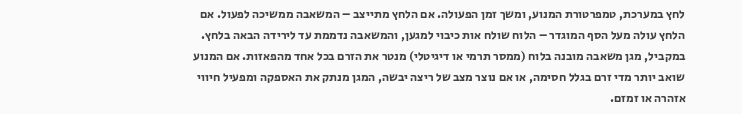לחץ במערכת, טמפרטורת המנוע, ומשך זמן הפעולה. אם הלחץ מתייצב – המשאבה ממשיכה לפעול. אם הלחץ עולה מעל הסף המוגדר – הלוח שולח אות כיבוי למגען, והמשאבה נדממת עד לירידה הבאה בלחץ.
במקביל, מגן משאבה מובנה בלוח (ממסר תרמי או דיגיטלי) מנטר את הזרם בכל אחד מהפאזות. אם המנוע שואב יותר מדי זרם בגלל חסימה, או אם נוצר מצב של ריצה יבשה, המגן מנתק את האספקה ומפעיל חיווי אזהרה או זמזם.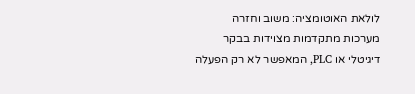לולאת האוטומציה: משוב וחזרה
מערכות מתקדמות מצוידות בבקר דיגיטלי או PLC, המאפשר לא רק הפעלה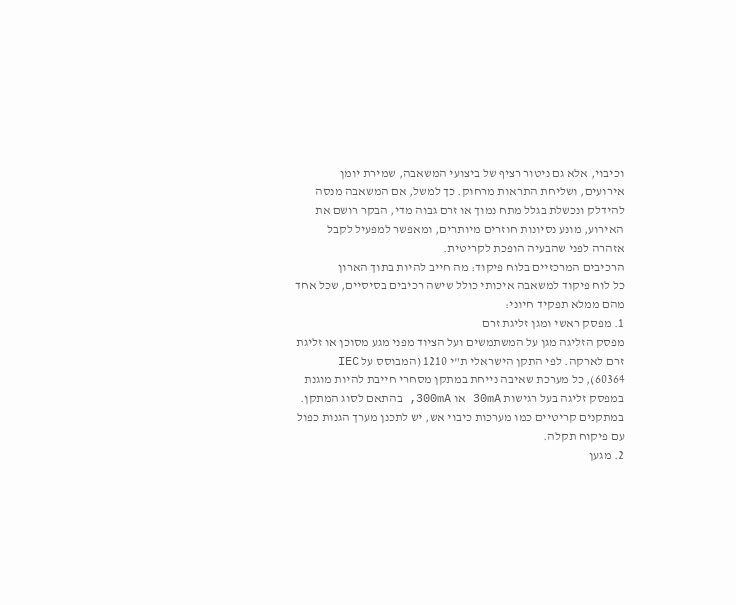וכיבוי, אלא גם ניטור רציף של ביצועי המשאבה, שמירת יומן אירועים, ושליחת התראות מרחוק. כך למשל, אם המשאבה מנסה להידלק ונכשלת בגלל מתח נמוך או זרם גבוה מדי, הבקר רושם את האירוע, מונע נסיונות חוזרים מיותרים, ומאפשר למפעיל לקבל אזהרה לפני שהבעיה הופכת לקריטית.
הרכיבים המרכזיים בלוח פיקוד: מה חייב להיות בתוך הארון
כל לוח פיקוד למשאבה איכותי כולל שישה רכיבים בסיסיים, שכל אחד מהם ממלא תפקיד חיוני:
1. מפסק ראשי ומגן זליגת זרם
מפסק הזליגה מגן על המשתמשים ועל הציוד מפני מגע מסוכן או זליגת זרם לארקה. לפי התקן הישראלי ת"י 1210 (המבוסס על IEC 60364), כל מערכת שאיבה נייחת במתקן מסחרי חייבת להיות מוגנת במפסק זליגה בעל רגישות 30mA או 300mA, בהתאם לסוג המתקן. במתקנים קריטיים כמו מערכות כיבוי אש, יש לתכנן מערך הגנות כפול עם פיקוח תקלה.
2. מגען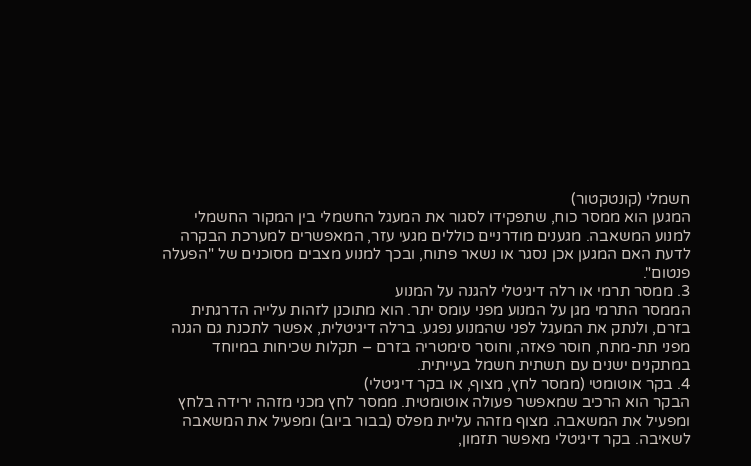חשמלי (קונטקטור)
המגען הוא ממסר כוח, שתפקידו לסגור את המעגל החשמלי בין המקור החשמלי למנוע המשאבה. מגענים מודרניים כוללים מגעי עזר, המאפשרים למערכת הבקרה לדעת האם המגען אכן נסגר או נשאר פתוח, ובכך למנוע מצבים מסוכנים של "הפעלה פנטום".
3. ממסר תרמי או רלה דיגיטלי להגנה על המנוע
הממסר התרמי מגן על המנוע מפני עומס יתר. הוא מתוכנן לזהות עלייה הדרגתית בזרם, ולנתק את המעגל לפני שהמנוע נפגע. ברלה דיגיטלית, אפשר לתכנת גם הגנה מפני תת-מתח, חוסר פאזה, וחוסר סימטריה בזרם – תקלות שכיחות במיוחד במתקנים ישנים עם תשתית חשמל בעייתית.
4. בקר אוטומטי (ממסר לחץ, מצוף, או בקר דיגיטלי)
הבקר הוא הרכיב שמאפשר פעולה אוטומטית. ממסר לחץ מכני מזהה ירידה בלחץ ומפעיל את המשאבה. מצוף מזהה עליית מפלס (בבור ביוב) ומפעיל את המשאבה לשאיבה. בקר דיגיטלי מאפשר תזמון,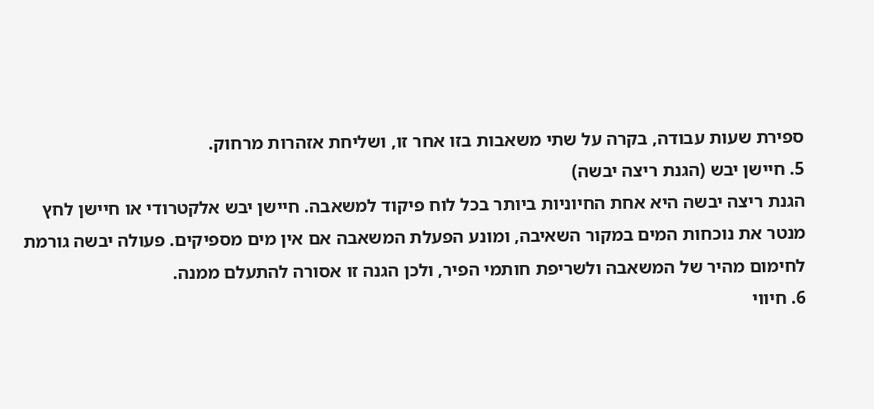ספירת שעות עבודה, בקרה על שתי משאבות בזו אחר זו, ושליחת אזהרות מרחוק.
5. חיישן יבש (הגנת ריצה יבשה)
הגנת ריצה יבשה היא אחת החיוניות ביותר בכל לוח פיקוד למשאבה. חיישן יבש אלקטרודי או חיישן לחץ מנטר את נוכחות המים במקור השאיבה, ומונע הפעלת המשאבה אם אין מים מספיקים. פעולה יבשה גורמת לחימום מהיר של המשאבה ולשריפת חותמי הפיר, ולכן הגנה זו אסורה להתעלם ממנה.
6. חיווי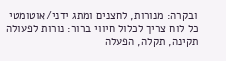ובקרה: מנורות, לחצנים ומתג ידני/אוטומטי
כל לוח צריך לכלול חיווי ברור: נורות לפעולה תקינה, תקלה, הפעלה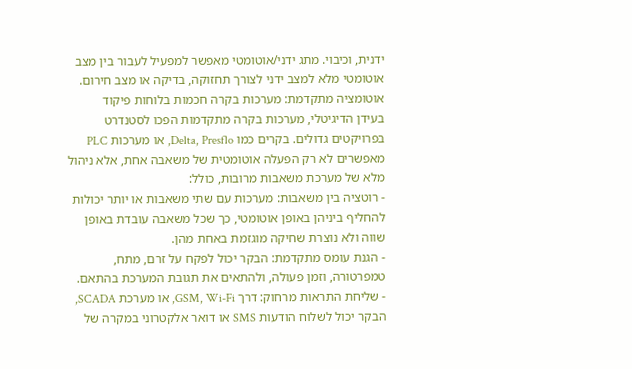ידנית, וכיבוי. מתג ידני/אוטומטי מאפשר למפעיל לעבור בין מצב אוטומטי מלא למצב ידני לצורך תחזוקה, בדיקה או מצב חירום.
אוטומציה מתקדמת: מערכות בקרה חכמות בלוחות פיקוד
בעידן הדיגיטלי, מערכות בקרה מתקדמות הפכו לסטנדרט בפרויקטים גדולים. בקרים כמו Delta, Presflo, או מערכות PLC מאפשרים לא רק הפעלה אוטומטית של משאבה אחת, אלא ניהול מלא של מערכת משאבות מרובות, כולל:
- רוטציה בין משאבות: מערכות עם שתי משאבות או יותר יכולות להחליף ביניהן באופן אוטומטי, כך שכל משאבה עובדת באופן שווה ולא נוצרת שחיקה מוגזמת באחת מהן.
- הגנת עומס מתקדמת: הבקר יכול לפקח על זרם, מתח, טמפרטורה, וזמן פעולה, ולהתאים את תגובת המערכת בהתאם.
- שליחת התראות מרחוק: דרך GSM, Wi-Fi, או מערכת SCADA, הבקר יכול לשלוח הודעות SMS או דואר אלקטרוני במקרה של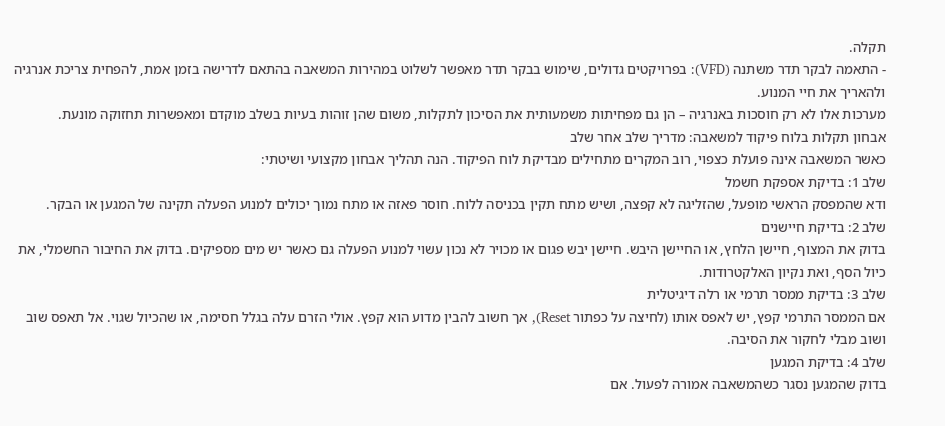תקלה.
- התאמה לבקר תדר משתנה (VFD): בפרויקטים גדולים, שימוש בבקר תדר מאפשר לשלוט במהירות המשאבה בהתאם לדרישה בזמן אמת, להפחית צריכת אנרגיה ולהאריך את חיי המנוע.
מערכות אלו לא רק חוסכות באנרגיה – הן גם מפחיתות משמעותית את הסיכון לתקלות, משום שהן זוהות בעיות בשלב מוקדם ומאפשרות תחזוקה מונעת.
אבחון תקלות בלוח פיקוד למשאבה: מדריך שלב אחר שלב
כאשר המשאבה אינה פועלת כצפוי, רוב המקרים מתחילים מבדיקת לוח הפיקוד. הנה תהליך אבחון מקצועי ושיטתי:
שלב 1: בדיקת אספקת חשמל
ודא שהמפסק הראשי מופעל, שהזליגה לא קפצה, ושיש מתח תקין בכניסה ללוח. חוסר פאזה או מתח נמוך יכולים למנוע הפעלה תקינה של המגען או הבקר.
שלב 2: בדיקת חיישנים
בדוק את המצוף, חיישן הלחץ, או החיישן היבש. חיישן יבש פגום או מכויר לא נכון עשוי למנוע הפעלה גם כאשר יש מים מספיקים. בדוק את החיבור החשמלי, את כיול הסף, ואת נקיון האלקטרודות.
שלב 3: בדיקת ממסר תרמי או רלה דיגיטלית
אם הממסר התרמי קפץ, יש לאפס אותו (לחיצה על כפתור Reset), אך חשוב להבין מדוע הוא קפץ. אולי הזרם עלה בגלל חסימה, או שהכיול שגוי. אל תאפס שוב ושוב מבלי לחקור את הסיבה.
שלב 4: בדיקת המגען
בדוק שהמגען נסגר כשהמשאבה אמורה לפעול. אם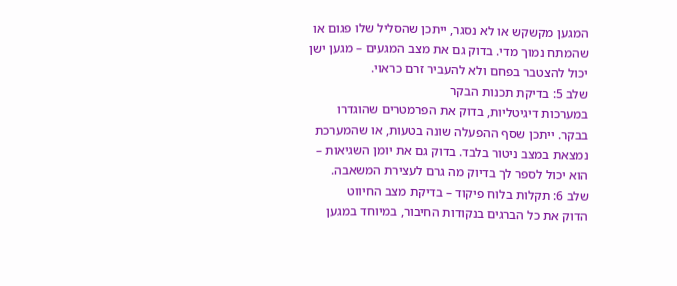המגען מקשקש או לא נסגר, ייתכן שהסליל שלו פגום או שהמתח נמוך מדי. בדוק גם את מצב המגעים – מגען ישן יכול להצטבר בפחם ולא להעביר זרם כראוי.
שלב 5: בדיקת תכנות הבקר
במערכות דיגיטליות, בדוק את הפרמטרים שהוגדרו בבקר. ייתכן שסף ההפעלה שונה בטעות, או שהמערכת נמצאת במצב ניטור בלבד. בדוק גם את יומן השגיאות – הוא יכול לספר לך בדיוק מה גרם לעצירת המשאבה.
שלב 6: תקלות בלוח פיקוד – בדיקת מצב החיווט
הדוק את כל הברגים בנקודות החיבור, במיוחד במגען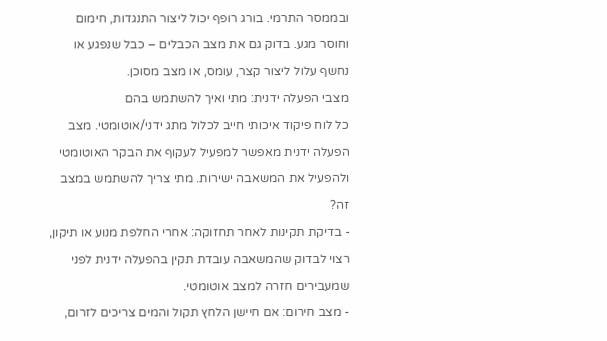ובממסר התרמי. בורג רופף יכול ליצור התנגדות, חימום וחוסר מגע. בדוק גם את מצב הכבלים – כבל שנפגע או נחשף עלול ליצור קצר, עומס, או מצב מסוכן.
מצבי הפעלה ידנית: מתי ואיך להשתמש בהם
כל לוח פיקוד איכותי חייב לכלול מתג ידני/אוטומטי. מצב הפעלה ידנית מאפשר למפעיל לעקוף את הבקר האוטומטי ולהפעיל את המשאבה ישירות. מתי צריך להשתמש במצב זה?
- בדיקת תקינות לאחר תחזוקה: אחרי החלפת מנוע או תיקון, רצוי לבדוק שהמשאבה עובדת תקין בהפעלה ידנית לפני שמעבירים חזרה למצב אוטומטי.
- מצב חירום: אם חיישן הלחץ תקול והמים צריכים לזרום,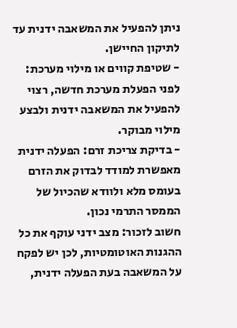ניתן להפעיל את המשאבה ידנית עד לתיקון החיישן.
- שטיפת קווים או מילוי מערכת: לפני הפעלת מערכת חדשה, רצוי להפעיל את המשאבה ידנית ולבצע מילוי מבוקר.
- בדיקת צריכת זרם: הפעלה ידנית מאפשרת למודד לבדוק את הזרם בעומס מלא ולוודא שהכיול של הממסר התרמי נכון.
חשוב לזכור: מצב ידני עוקף את כל ההגנות האוטומטיות, לכן יש לפקח על המשאבה בעת הפעלה ידנית,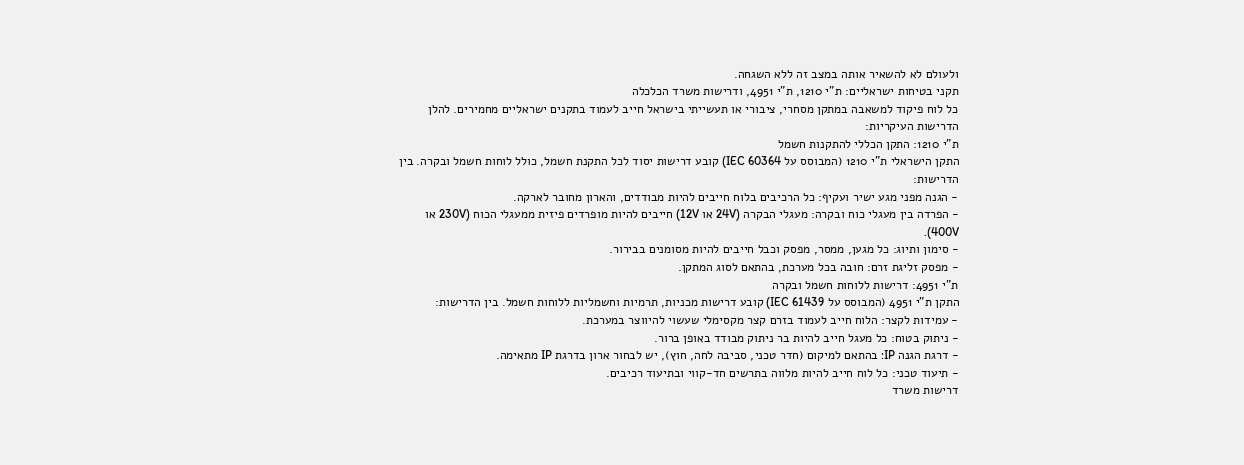ולעולם לא להשאיר אותה במצב זה ללא השגחה.
תקני בטיחות ישראליים: ת"י 1210, ת"י 4951, ודרישות משרד הכלכלה
כל לוח פיקוד למשאבה במתקן מסחרי, ציבורי או תעשייתי בישראל חייב לעמוד בתקנים ישראליים מחמירים. להלן הדרישות העיקריות:
ת"י 1210: התקן הכללי להתקנות חשמל
התקן הישראלי ת"י 1210 (המבוסס על IEC 60364) קובע דרישות יסוד לכל התקנת חשמל, כולל לוחות חשמל ובקרה. בין הדרישות:
- הגנה מפני מגע ישיר ועקיף: כל הרכיבים בלוח חייבים להיות מבודדים, והארון מחובר לארקה.
- הפרדה בין מעגלי כוח ובקרה: מעגלי הבקרה (24V או 12V) חייבים להיות מופרדים פיזית ממעגלי הכוח (230V או 400V).
- סימון ותיוג: כל מגען, ממסר, מפסק וכבל חייבים להיות מסומנים בבירור.
- מפסק זליגת זרם: חובה בכל מערכת, בהתאם לסוג המתקן.
ת"י 4951: דרישות ללוחות חשמל ובקרה
התקן ת"י 4951 (המבוסס על IEC 61439) קובע דרישות מכניות, תרמיות וחשמליות ללוחות חשמל. בין הדרישות:
- עמידות לקצר: הלוח חייב לעמוד בזרם קצר מקסימלי שעשוי להיווצר במערכת.
- ניתוק בטוח: כל מעגל חייב להיות בר ניתוק מבודד באופן ברור.
- דרגת הגנה IP: בהתאם למיקום (חדר טכני, סביבה לחה, חוץ), יש לבחור ארון בדרגת IP מתאימה.
- תיעוד טכני: כל לוח חייב להיות מלווה בתרשים חד-קווי ובתיעוד רכיבים.
דרישות משרד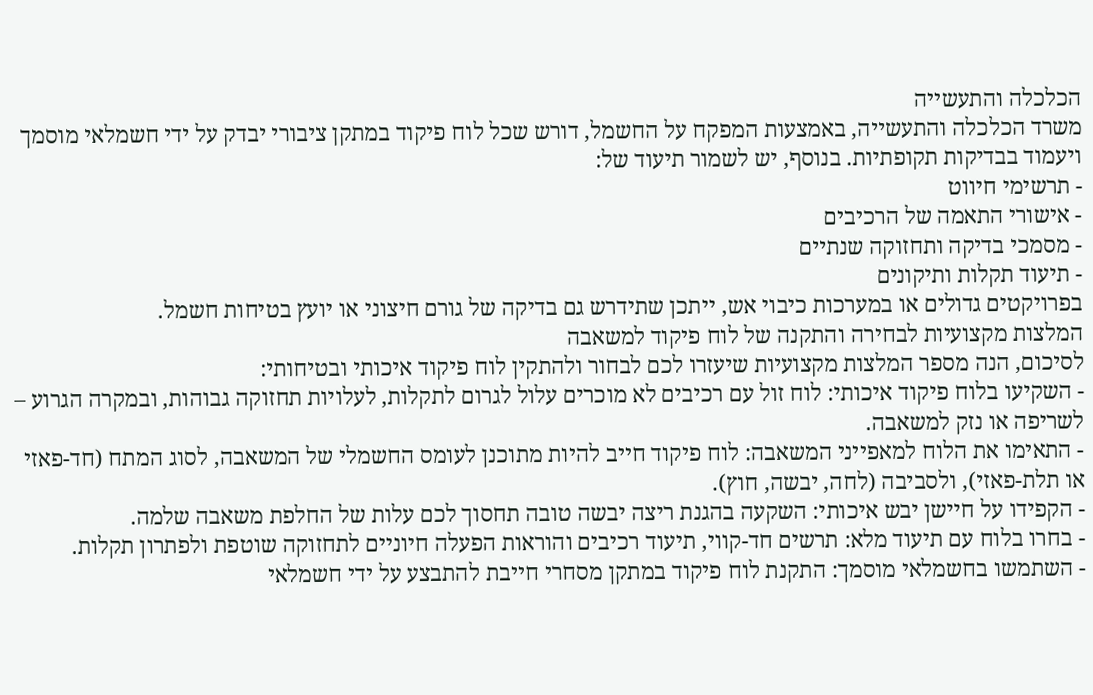הכלכלה והתעשייה
משרד הכלכלה והתעשייה, באמצעות המפקח על החשמל, דורש שכל לוח פיקוד במתקן ציבורי יבדק על ידי חשמלאי מוסמך ויעמוד בבדיקות תקופתיות. בנוסף, יש לשמור תיעוד של:
- תרשימי חיווט
- אישורי התאמה של הרכיבים
- מסמכי בדיקה ותחזוקה שנתיים
- תיעוד תקלות ותיקונים
בפרויקטים גדולים או במערכות כיבוי אש, ייתכן שתידרש גם בדיקה של גורם חיצוני או יועץ בטיחות חשמל.
המלצות מקצועיות לבחירה והתקנה של לוח פיקוד למשאבה
לסיכום, הנה מספר המלצות מקצועיות שיעזרו לכם לבחור ולהתקין לוח פיקוד איכותי ובטיחותי:
- השקיעו בלוח פיקוד איכותי: לוח זול עם רכיבים לא מוכרים עלול לגרום לתקלות, לעלויות תחזוקה גבוהות, ובמקרה הגרוע – לשריפה או נזק למשאבה.
- התאימו את הלוח למאפייני המשאבה: לוח פיקוד חייב להיות מתוכנן לעומס החשמלי של המשאבה, לסוג המתח (חד-פאזי או תלת-פאזי), ולסביבה (לחה, יבשה, חוץ).
- הקפידו על חיישן יבש איכותי: השקעה בהגנת ריצה יבשה טובה תחסוך לכם עלות של החלפת משאבה שלמה.
- בחרו בלוח עם תיעוד מלא: תרשים חד-קווי, תיעוד רכיבים והוראות הפעלה חיוניים לתחזוקה שוטפת ולפתרון תקלות.
- השתמשו בחשמלאי מוסמך: התקנת לוח פיקוד במתקן מסחרי חייבת להתבצע על ידי חשמלאי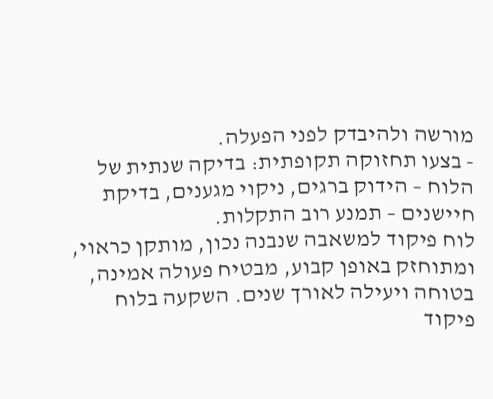מורשה ולהיבדק לפני הפעלה.
- בצעו תחזוקה תקופתית: בדיקה שנתית של הלוח – הידוק ברגים, ניקוי מגענים, בדיקת חיישנים – תמנע רוב התקלות.
לוח פיקוד למשאבה שנבנה נכון, מותקן כראוי, ומתוחזק באופן קבוע, מבטיח פעולה אמינה, בטוחה ויעילה לאורך שנים. השקעה בלוח פיקוד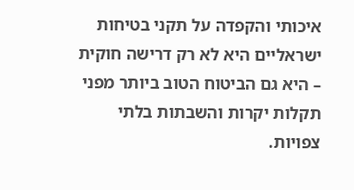איכותי והקפדה על תקני בטיחות ישראליים היא לא רק דרישה חוקית – היא גם הביטוח הטוב ביותר מפני תקלות יקרות והשבתות בלתי צפויות.